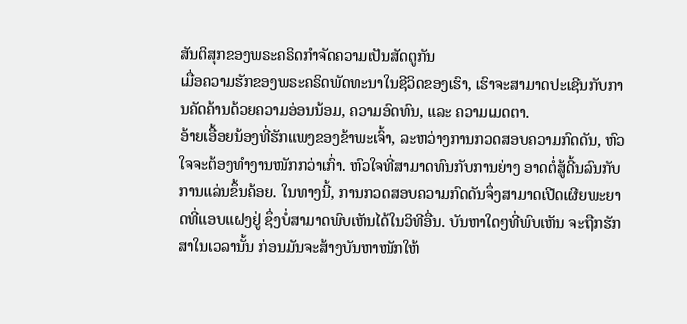ສັນຕິສຸກຂອງພຣະຄຣິດກຳຈັດຄວາມເປັນສັດຕູກັນ
ເມື່ອຄວາມຮັກຂອງພຣະຄຣິດພັດທະນາໃນຊີວິດຂອງເຮົາ, ເຮົາຈະສາມາດປະເຊີນກັບການຄັດຄ້ານດ້ວຍຄວາມອ່ອນນ້ອມ, ຄວາມອົດທົນ, ແລະ ຄວາມເມດຕາ.
ອ້າຍເອື້ອຍນ້ອງທີ່ຮັກແພງຂອງຂ້າພະເຈົ້າ, ລະຫວ່າງການກວດສອບຄວາມກົດດັນ, ຫົວໃຈຈະຕ້ອງທຳງານໜັກກວ່າເກົ່າ. ຫົວໃຈທີ່ສາມາດທົນກັບການຍ່າງ ອາດຕໍ່ສູ້ດີ້ນລົນກັບການແລ່ນຂຶ້ນຄ້ອຍ. ໃນທາງນີ້, ການກວດສອບຄວາມກົດດັນຈຶ່ງສາມາດເປີດເຜີຍພະຍາດທີ່ແອບແຝງຢູ່ ຊຶ່ງບໍ່ສາມາດພົບເຫັນໄດ້ໃນວິທີອື່ນ. ບັນຫາໃດໆທີ່ພົບເຫັນ ຈະຖືກຮັກສາໃນເວລານັ້ນ ກ່ອນມັນຈະສ້າງບັນຫາໜັກໃຫ້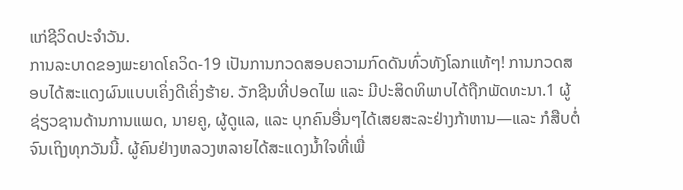ແກ່ຊີວິດປະຈຳວັນ.
ການລະບາດຂອງພະຍາດໂຄວິດ-19 ເປັນການກວດສອບຄວາມກົດດັນທົ່ວທັງໂລກແທ້ໆ! ການກວດສອບໄດ້ສະແດງຜົນແບບເຄິ່ງດີເຄິ່ງຮ້າຍ. ວັກຊີນທີ່ປອດໄພ ແລະ ມີປະສິດທິພາບໄດ້ຖືກພັດທະນາ.1 ຜູ້ຊ່ຽວຊານດ້ານການແພດ, ນາຍຄູ, ຜູ້ດູແລ, ແລະ ບຸກຄົນອື່ນໆໄດ້ເສຍສະລະຢ່າງກ້າຫານ—ແລະ ກໍສືບຕໍ່ຈົນເຖິງທຸກວັນນີ້. ຜູ້ຄົນຢ່າງຫລວງຫລາຍໄດ້ສະແດງນ້ຳໃຈທີ່ເພື່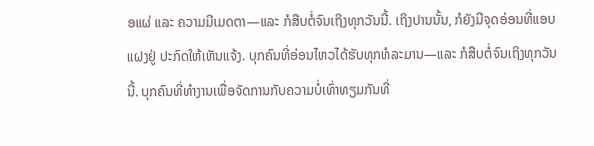ອແຜ່ ແລະ ຄວາມມີເມດຕາ—ແລະ ກໍສືບຕໍ່ຈົນເຖິງທຸກວັນນີ້. ເຖິງປານນັ້ນ, ກໍຍັງມີຈຸດອ່ອນທີ່ແອບແຝງຢູ່ ປະກົດໃຫ້ເຫັນແຈ້ງ. ບຸກຄົນທີ່ອ່ອນໄຫວໄດ້ຮັບທຸກທໍລະມານ—ແລະ ກໍສືບຕໍ່ຈົນເຖິງທຸກວັນນີ້. ບຸກຄົນທີ່ທຳງານເພື່ອຈັດການກັບຄວາມບໍ່ເທົ່າທຽມກັນທີ່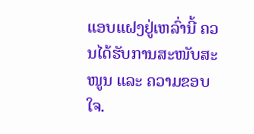ແອບແຝງຢູ່ເຫລົ່ານີ້ ຄວນໄດ້ຮັບການສະໜັບສະໜູນ ແລະ ຄວາມຂອບໃຈ.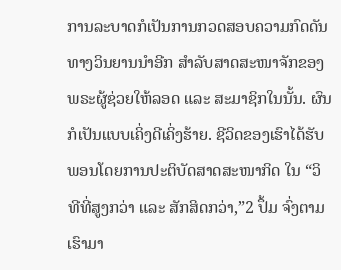ການລະບາດກໍເປັນການກວດສອບຄວາມກົດດັນທາງວິນຍານນຳອີກ ສຳລັບສາດສະໜາຈັກຂອງພຣະຜູ້ຊ່ວຍໃຫ້ລອດ ແລະ ສະມາຊິກໃນນັ້ນ. ຜົນກໍເປັນແບບເຄິ່ງດີເຄິ່ງຮ້າຍ. ຊີວິດຂອງເຮົາໄດ້ຮັບພອນໂດຍການປະຕິບັດສາດສະໜາກິດ ໃນ “ວິທີທີ່ສູງກວ່າ ແລະ ສັກສິດກວ່າ,”2 ປຶ້ມ ຈົ່ງຕາມເຮົາມາ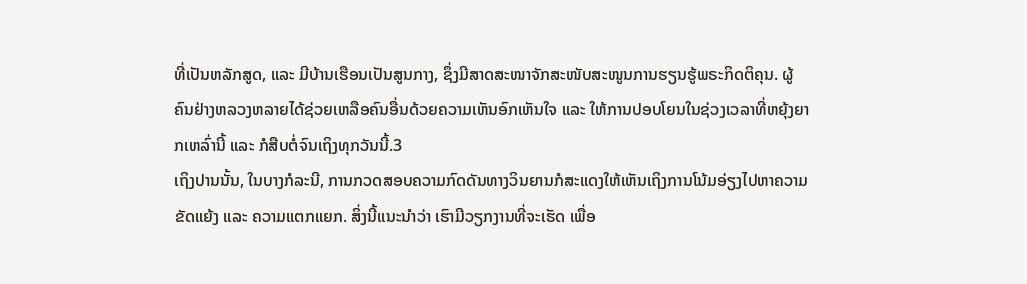ທີ່ເປັນຫລັກສູດ, ແລະ ມີບ້ານເຮືອນເປັນສູນກາງ, ຊຶ່ງມີສາດສະໜາຈັກສະໜັບສະໜູນການຮຽນຮູ້ພຣະກິດຕິຄຸນ. ຜູ້ຄົນຢ່າງຫລວງຫລາຍໄດ້ຊ່ວຍເຫລືອຄົນອື່ນດ້ວຍຄວາມເຫັນອົກເຫັນໃຈ ແລະ ໃຫ້ການປອບໂຍນໃນຊ່ວງເວລາທີ່ຫຍຸ້ງຍາກເຫລົ່ານີ້ ແລະ ກໍສືບຕໍ່ຈົນເຖິງທຸກວັນນີ້.3
ເຖິງປານນັ້ນ, ໃນບາງກໍລະນີ, ການກວດສອບຄວາມກົດດັນທາງວິນຍານກໍສະແດງໃຫ້ເຫັນເຖິງການໂນ້ມອ່ຽງໄປຫາຄວາມຂັດແຍ້ງ ແລະ ຄວາມແຕກແຍກ. ສິ່ງນີ້ແນະນຳວ່າ ເຮົາມີວຽກງານທີ່ຈະເຮັດ ເພື່ອ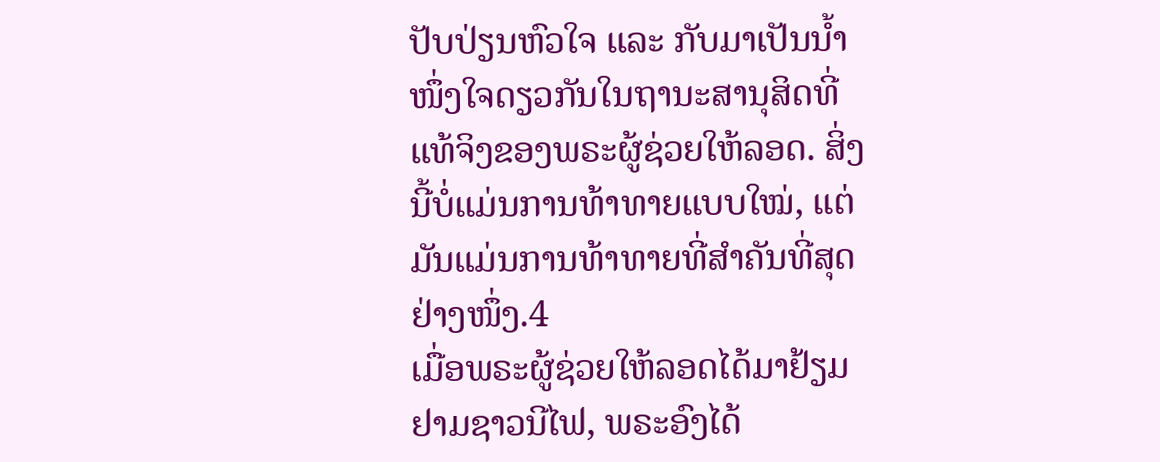ປັບປ່ຽນຫົວໃຈ ແລະ ກັບມາເປັນນ້ຳໜຶ່ງໃຈດຽວກັນໃນຖານະສານຸສິດທີ່ແທ້ຈິງຂອງພຣະຜູ້ຊ່ວຍໃຫ້ລອດ. ສິ່ງນີ້ບໍ່ແມ່ນການທ້າທາຍແບບໃໝ່, ແຕ່ມັນແມ່ນການທ້າທາຍທີ່ສຳຄັນທີ່ສຸດຢ່າງໜຶ່ງ.4
ເມື່ອພຣະຜູ້ຊ່ວຍໃຫ້ລອດໄດ້ມາຢ້ຽມຢາມຊາວນີໄຟ, ພຣະອົງໄດ້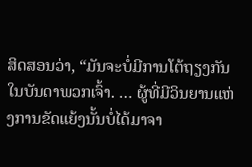ສິດສອນວ່າ, “ມັນຈະບໍ່ມີການໂຕ້ຖຽງກັນໃນບັນດາພວກເຈົ້າ. … ຜູ້ທີ່ມີວິນຍານແຫ່ງການຂັດແຍ້ງນັ້ນບໍ່ໄດ້ມາຈາ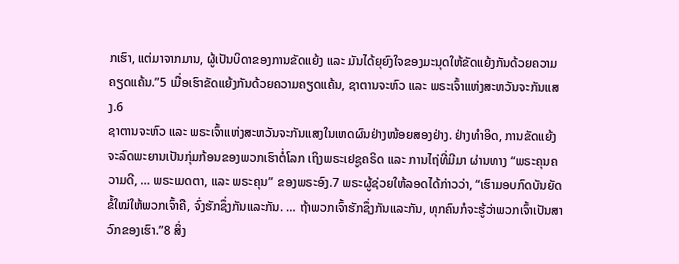ກເຮົາ, ແຕ່ມາຈາກມານ, ຜູ້ເປັນບິດາຂອງການຂັດແຍ້ງ ແລະ ມັນໄດ້ຍຸຍົງໃຈຂອງມະນຸດໃຫ້ຂັດແຍ້ງກັນດ້ວຍຄວາມຄຽດແຄ້ນ.”5 ເມື່ອເຮົາຂັດແຍ້ງກັນດ້ວຍຄວາມຄຽດແຄ້ນ, ຊາຕານຈະຫົວ ແລະ ພຣະເຈົ້າແຫ່ງສະຫວັນຈະກັນແສງ.6
ຊາຕານຈະຫົວ ແລະ ພຣະເຈົ້າແຫ່ງສະຫວັນຈະກັນແສງໃນເຫດຜົນຢ່າງໜ້ອຍສອງຢ່າງ. ຢ່າງທຳອິດ, ການຂັດແຍ້ງຈະລົດພະຍານເປັນກຸ່ມກ້ອນຂອງພວກເຮົາຕໍ່ໂລກ ເຖິງພຣະເຢຊູຄຣິດ ແລະ ການໄຖ່ທີ່ມີມາ ຜ່ານທາງ “ພຣະຄຸນຄວາມດີ, … ພຣະເມດຕາ, ແລະ ພຣະຄຸນ” ຂອງພຣະອົງ.7 ພຣະຜູ້ຊ່ວຍໃຫ້ລອດໄດ້ກ່າວວ່າ, “ເຮົາມອບກົດບັນຍັດຂໍ້ໃໝ່ໃຫ້ພວກເຈົ້າຄື, ຈົ່ງຮັກຊຶ່ງກັນແລະກັນ. … ຖ້າພວກເຈົ້າຮັກຊຶ່ງກັນແລະກັນ, ທຸກຄົນກໍຈະຮູ້ວ່າພວກເຈົ້າເປັນສາວົກຂອງເຮົາ.”8 ສິ່ງ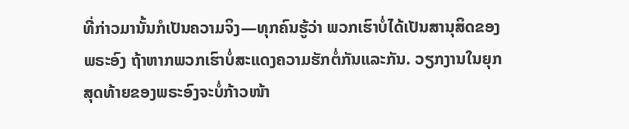ທີ່ກ່າວມານັ້ນກໍເປັນຄວາມຈິງ—ທຸກຄົນຮູ້ວ່າ ພວກເຮົາບໍ່ໄດ້ເປັນສານຸສິດຂອງພຣະອົງ ຖ້າຫາກພວກເຮົາບໍ່ສະແດງຄວາມຮັກຕໍ່ກັນແລະກັນ. ວຽກງານໃນຍຸກສຸດທ້າຍຂອງພຣະອົງຈະບໍ່ກ້າວໜ້າ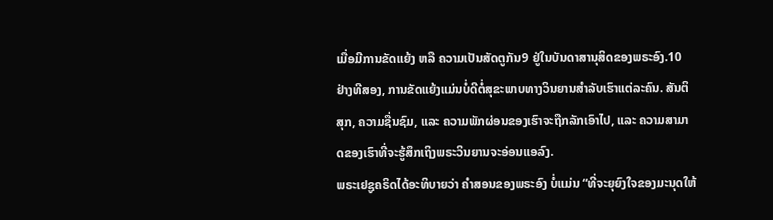ເມື່ອມີການຂັດແຍ້ງ ຫລື ຄວາມເປັນສັດຕູກັນ9 ຢູ່ໃນບັນດາສານຸສິດຂອງພຣະອົງ.10 ຢ່າງທີສອງ, ການຂັດແຍ້ງແມ່ນບໍ່ດີຕໍ່ສຸຂະພາບທາງວິນຍານສຳລັບເຮົາແຕ່ລະຄົນ. ສັນຕິສຸກ, ຄວາມຊື່ນຊົມ, ແລະ ຄວາມພັກຜ່ອນຂອງເຮົາຈະຖືກລັກເອົາໄປ, ແລະ ຄວາມສາມາດຂອງເຮົາທີ່ຈະຮູ້ສຶກເຖິງພຣະວິນຍານຈະອ່ອນແອລົງ.
ພຣະເຢຊູຄຣິດໄດ້ອະທິບາຍວ່າ ຄຳສອນຂອງພຣະອົງ ບໍ່ແມ່ນ “ທີ່ຈະຍຸຍົງໃຈຂອງມະນຸດໃຫ້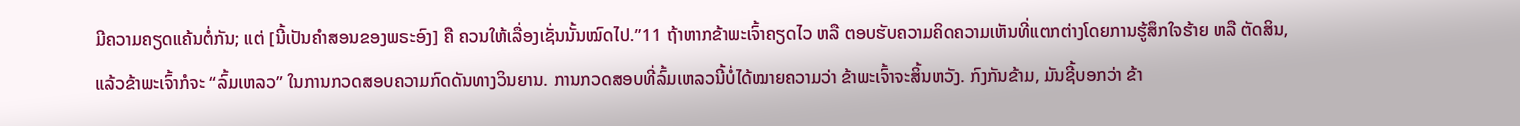ມີຄວາມຄຽດແຄ້ນຕໍ່ກັນ; ແຕ່ [ນີ້ເປັນຄຳສອນຂອງພຣະອົງ] ຄື ຄວນໃຫ້ເລື່ອງເຊັ່ນນັ້ນໝົດໄປ.”11 ຖ້າຫາກຂ້າພະເຈົ້າຄຽດໄວ ຫລື ຕອບຮັບຄວາມຄິດຄວາມເຫັນທີ່ແຕກຕ່າງໂດຍການຮູ້ສຶກໃຈຮ້າຍ ຫລື ຕັດສິນ, ແລ້ວຂ້າພະເຈົ້າກໍຈະ “ລົ້ມເຫລວ” ໃນການກວດສອບຄວາມກົດດັນທາງວິນຍານ. ການກວດສອບທີ່ລົ້ມເຫລວນີ້ບໍ່ໄດ້ໝາຍຄວາມວ່າ ຂ້າພະເຈົ້າຈະສິ້ນຫວັງ. ກົງກັນຂ້າມ, ມັນຊີ້ບອກວ່າ ຂ້າ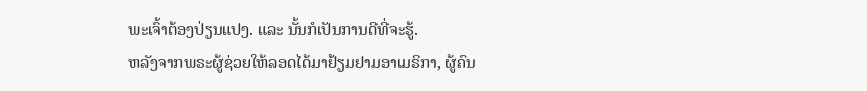ພະເຈົ້າຕ້ອງປ່ຽນແປງ. ແລະ ນັ້ນກໍເປັນການດີທີ່ຈະຮູ້.
ຫລັງຈາກພຣະຜູ້ຊ່ວຍໃຫ້ລອດໄດ້ມາຢ້ຽມຢາມອາເມຣິກາ, ຜູ້ຄົນ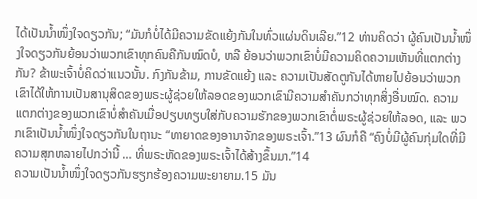ໄດ້ເປັນນ້ຳໜຶ່ງໃຈດຽວກັນ; “ມັນກໍບໍ່ໄດ້ມີຄວາມຂັດແຍ້ງກັນໃນທົ່ວແຜ່ນດິນເລີຍ.”12 ທ່ານຄິດວ່າ ຜູ້ຄົນເປັນນ້ຳໜຶ່ງໃຈດຽວກັນຍ້ອນວ່າພວກເຂົາທຸກຄົນຄືກັນໝົດບໍ, ຫລື ຍ້ອນວ່າພວກເຂົາບໍ່ມີຄວາມຄິດຄວາມເຫັນທີ່ແຕກຕ່າງກັນ? ຂ້າພະເຈົ້າບໍ່ຄິດວ່າແນວນັ້ນ. ກົງກັນຂ້າມ, ການຂັດແຍ້ງ ແລະ ຄວາມເປັນສັດຕູກັນໄດ້ຫາຍໄປຍ້ອນວ່າພວກເຂົາໄດ້ໃຫ້ການເປັນສານຸສິດຂອງພຣະຜູ້ຊ່ວຍໃຫ້ລອດຂອງພວກເຂົາມີຄວາມສຳຄັນກວ່າທຸກສິ່ງອື່ນໝົດ. ຄວາມແຕກຕ່າງຂອງພວກເຂົາບໍ່ສຳຄັນເມື່ອປຽບທຽບໃສ່ກັບຄວາມຮັກຂອງພວກເຂົາຕໍ່ພຣະຜູ້ຊ່ວຍໃຫ້ລອດ, ແລະ ພວກເຂົາເປັນນ້ຳໜຶ່ງໃຈດຽວກັນໃນຖານະ “ທາຍາດຂອງອານາຈັກຂອງພຣະເຈົ້າ.”13 ຜົນກໍຄື “ຄົງບໍ່ມີຜູ້ຄົນກຸ່ມໃດທີ່ມີຄວາມສຸກຫລາຍໄປກວ່ານີ້ … ທີ່ພຣະຫັດຂອງພຣະເຈົ້າໄດ້ສ້າງຂຶ້ນມາ.”14
ຄວາມເປັນນ້ຳໜຶ່ງໃຈດຽວກັນຮຽກຮ້ອງຄວາມພະຍາຍາມ.15 ມັນ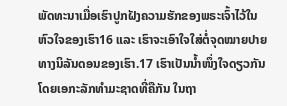ພັດທະນາເມື່ອເຮົາປູກຝັງຄວາມຮັກຂອງພຣະເຈົ້າໄວ້ໃນຫົວໃຈຂອງເຮົາ16 ແລະ ເຮົາຈະເອົາໃຈໃສ່ຕໍ່ຈຸດໝາຍປາຍທາງນິລັນດອນຂອງເຮົາ.17 ເຮົາເປັນນ້ຳໜຶ່ງໃຈດຽວກັນໂດຍເອກະລັກທຳມະຊາດທີ່ຄືກັນ ໃນຖາ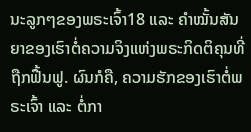ນະລູກໆຂອງພຣະເຈົ້າ18 ແລະ ຄຳໝັ້ນສັນຍາຂອງເຮົາຕໍ່ຄວາມຈິງແຫ່ງພຣະກິດຕິຄຸນທີ່ຖືກຟື້ນຟູ. ຜົນກໍຄື, ຄວາມຮັກຂອງເຮົາຕໍ່ພຣະເຈົ້າ ແລະ ຕໍ່ກາ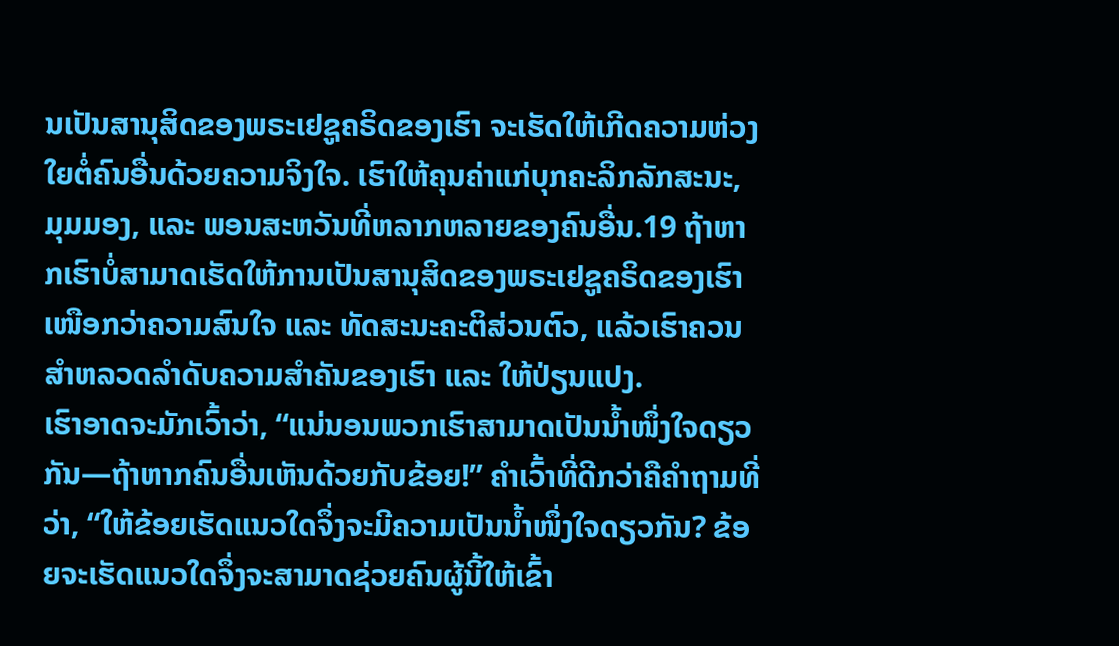ນເປັນສານຸສິດຂອງພຣະເຢຊູຄຣິດຂອງເຮົາ ຈະເຮັດໃຫ້ເກີດຄວາມຫ່ວງໃຍຕໍ່ຄົນອື່ນດ້ວຍຄວາມຈິງໃຈ. ເຮົາໃຫ້ຄຸນຄ່າແກ່ບຸກຄະລິກລັກສະນະ, ມຸມມອງ, ແລະ ພອນສະຫວັນທີ່ຫລາກຫລາຍຂອງຄົນອື່ນ.19 ຖ້າຫາກເຮົາບໍ່ສາມາດເຮັດໃຫ້ການເປັນສານຸສິດຂອງພຣະເຢຊູຄຣິດຂອງເຮົາເໜືອກວ່າຄວາມສົນໃຈ ແລະ ທັດສະນະຄະຕິສ່ວນຕົວ, ແລ້ວເຮົາຄວນສຳຫລວດລຳດັບຄວາມສຳຄັນຂອງເຮົາ ແລະ ໃຫ້ປ່ຽນແປງ.
ເຮົາອາດຈະມັກເວົ້າວ່າ, “ແນ່ນອນພວກເຮົາສາມາດເປັນນ້ຳໜຶ່ງໃຈດຽວກັນ—ຖ້າຫາກຄົນອື່ນເຫັນດ້ວຍກັບຂ້ອຍ!” ຄຳເວົ້າທີ່ດີກວ່າຄືຄຳຖາມທີ່ວ່າ, “ໃຫ້ຂ້ອຍເຮັດແນວໃດຈຶ່ງຈະມີຄວາມເປັນນ້ຳໜຶ່ງໃຈດຽວກັນ? ຂ້ອຍຈະເຮັດແນວໃດຈຶ່ງຈະສາມາດຊ່ວຍຄົນຜູ້ນີ້ໃຫ້ເຂົ້າ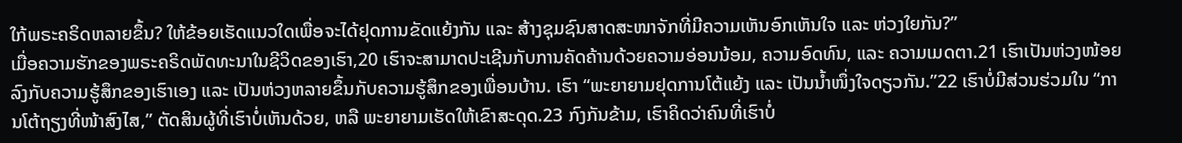ໃກ້ພຣະຄຣິດຫລາຍຂຶ້ນ? ໃຫ້ຂ້ອຍເຮັດແນວໃດເພື່ອຈະໄດ້ຢຸດການຂັດແຍ້ງກັນ ແລະ ສ້າງຊຸມຊົນສາດສະໜາຈັກທີ່ມີຄວາມເຫັນອົກເຫັນໃຈ ແລະ ຫ່ວງໃຍກັນ?”
ເມື່ອຄວາມຮັກຂອງພຣະຄຣິດພັດທະນາໃນຊີວິດຂອງເຮົາ,20 ເຮົາຈະສາມາດປະເຊີນກັບການຄັດຄ້ານດ້ວຍຄວາມອ່ອນນ້ອມ, ຄວາມອົດທົນ, ແລະ ຄວາມເມດຕາ.21 ເຮົາເປັນຫ່ວງໜ້ອຍລົງກັບຄວາມຮູ້ສຶກຂອງເຮົາເອງ ແລະ ເປັນຫ່ວງຫລາຍຂຶ້ນກັບຄວາມຮູ້ສຶກຂອງເພື່ອນບ້ານ. ເຮົາ “ພະຍາຍາມຢຸດການໂຕ້ແຍ້ງ ແລະ ເປັນນ້ຳໜຶ່ງໃຈດຽວກັນ.”22 ເຮົາບໍ່ມີສ່ວນຮ່ວມໃນ “ການໂຕ້ຖຽງທີ່ໜ້າສົງໄສ,” ຕັດສິນຜູ້ທີ່ເຮົາບໍ່ເຫັນດ້ວຍ, ຫລື ພະຍາຍາມເຮັດໃຫ້ເຂົາສະດຸດ.23 ກົງກັນຂ້າມ, ເຮົາຄິດວ່າຄົນທີ່ເຮົາບໍ່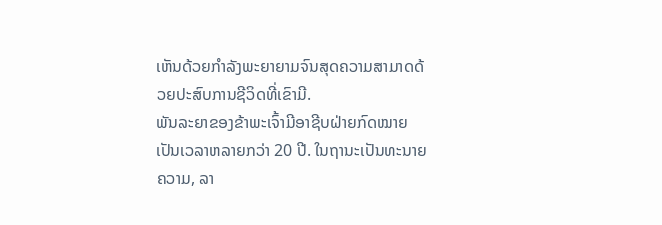ເຫັນດ້ວຍກຳລັງພະຍາຍາມຈົນສຸດຄວາມສາມາດດ້ວຍປະສົບການຊີວິດທີ່ເຂົາມີ.
ພັນລະຍາຂອງຂ້າພະເຈົ້າມີອາຊີບຝ່າຍກົດໝາຍເປັນເວລາຫລາຍກວ່າ 20 ປີ. ໃນຖານະເປັນທະນາຍຄວາມ, ລາ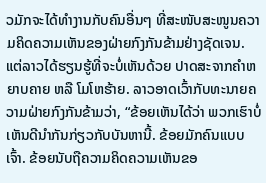ວມັກຈະໄດ້ທຳງານກັບຄົນອື່ນໆ ທີ່ສະໜັບສະໜູນຄວາມຄິດຄວາມເຫັນຂອງຝ່າຍກົງກັນຂ້າມຢ່າງຊັດເຈນ. ແຕ່ລາວໄດ້ຮຽນຮູ້ທີ່ຈະບໍ່ເຫັນດ້ວຍ ປາດສະຈາກຄຳຫຍາບຄາຍ ຫລື ໂມໂຫຮ້າຍ. ລາວອາດເວົ້າກັບທະນາຍຄວາມຝ່າຍກົງກັນຂ້າມວ່າ, “ຂ້ອຍເຫັນໄດ້ວ່າ ພວກເຮົາບໍ່ເຫັນດີນຳກັນກ່ຽວກັບບັນຫານີ້. ຂ້ອຍມັກຄົນແບບເຈົ້າ. ຂ້ອຍນັບຖືຄວາມຄິດຄວາມເຫັນຂອ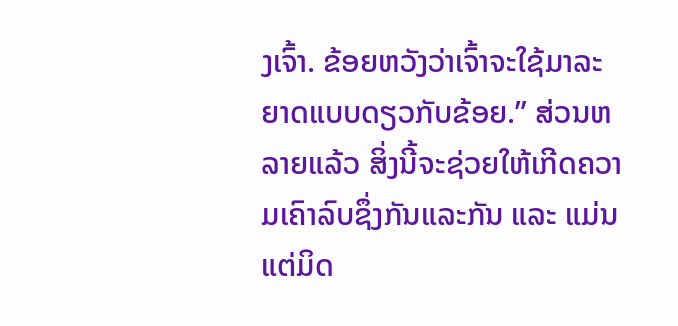ງເຈົ້າ. ຂ້ອຍຫວັງວ່າເຈົ້າຈະໃຊ້ມາລະຍາດແບບດຽວກັບຂ້ອຍ.” ສ່ວນຫລາຍແລ້ວ ສິ່ງນີ້ຈະຊ່ວຍໃຫ້ເກີດຄວາມເຄົາລົບຊຶ່ງກັນແລະກັນ ແລະ ແມ່ນແຕ່ມິດ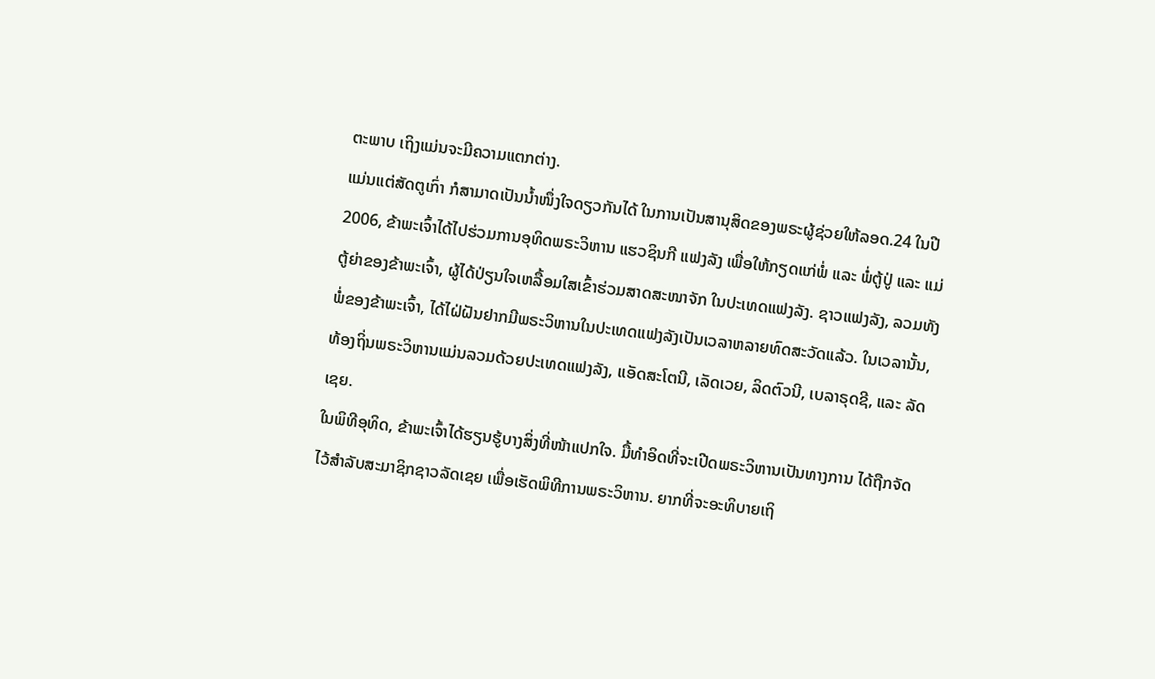ຕະພາບ ເຖິງແມ່ນຈະມີຄວາມແຕກຕ່າງ.
ແມ່ນແຕ່ສັດຕູເກົ່າ ກໍສາມາດເປັນນ້ຳໜຶ່ງໃຈດຽວກັນໄດ້ ໃນການເປັນສານຸສິດຂອງພຣະຜູ້ຊ່ວຍໃຫ້ລອດ.24 ໃນປີ 2006, ຂ້າພະເຈົ້າໄດ້ໄປຮ່ວມການອຸທິດພຣະວິຫານ ແຮວຊິນກີ ແຟງລັງ ເພື່ອໃຫ້ກຽດແກ່ພໍ່ ແລະ ພໍ່ຕູ້ປູ່ ແລະ ແມ່ຕູ້ຍ່າຂອງຂ້າພະເຈົ້າ, ຜູ້ໄດ້ປ່ຽນໃຈເຫລື້ອມໃສເຂົ້າຮ່ວມສາດສະໜາຈັກ ໃນປະເທດແຟງລັງ. ຊາວແຟງລັງ, ລວມທັງພໍ່ຂອງຂ້າພະເຈົ້າ, ໄດ້ໄຝ່ຝັນຢາກມີພຣະວິຫານໃນປະເທດແຟງລັງເປັນເວລາຫລາຍທົດສະວັດແລ້ວ. ໃນເວລານັ້ນ, ທ້ອງຖິ່ນພຣະວິຫານແມ່ນລວມດ້ວຍປະເທດແຟງລັງ, ແອັດສະໂຕນີ, ເລັດເວຍ, ລິດຕົວນີ, ເບລາຣຸດຊີ, ແລະ ລັດເຊຍ.
ໃນພິທີອຸທິດ, ຂ້າພະເຈົ້າໄດ້ຮຽນຮູ້ບາງສິ່ງທີ່ໜ້າແປກໃຈ. ມື້ທຳອິດທີ່ຈະເປີດພຣະວິຫານເປັນທາງການ ໄດ້ຖືກຈັດໄວ້ສຳລັບສະມາຊິກຊາວລັດເຊຍ ເພື່ອເຮັດພິທີການພຣະວິຫານ. ຍາກທີ່ຈະອະທິບາຍເຖິ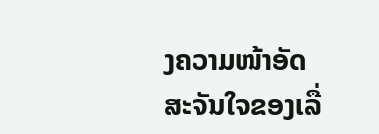ງຄວາມໜ້າອັດສະຈັນໃຈຂອງເລື່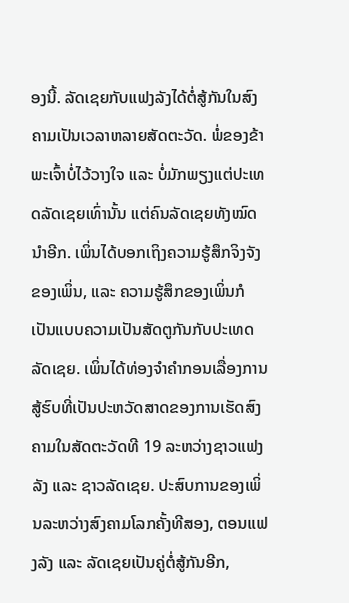ອງນີ້. ລັດເຊຍກັບແຟງລັງໄດ້ຕໍ່ສູ້ກັນໃນສົງຄາມເປັນເວລາຫລາຍສັດຕະວັດ. ພໍ່ຂອງຂ້າພະເຈົ້າບໍ່ໄວ້ວາງໃຈ ແລະ ບໍ່ມັກພຽງແຕ່ປະເທດລັດເຊຍເທົ່ານັ້ນ ແຕ່ຄົນລັດເຊຍທັງໝົດນຳອີກ. ເພິ່ນໄດ້ບອກເຖິງຄວາມຮູ້ສຶກຈິງຈັງຂອງເພິ່ນ, ແລະ ຄວາມຮູ້ສຶກຂອງເພິ່ນກໍເປັນແບບຄວາມເປັນສັດຕູກັນກັບປະເທດລັດເຊຍ. ເພິ່ນໄດ້ທ່ອງຈຳຄຳກອນເລື່ອງການສູ້ຮົບທີ່ເປັນປະຫວັດສາດຂອງການເຮັດສົງຄາມໃນສັດຕະວັດທີ 19 ລະຫວ່າງຊາວແຟງລັງ ແລະ ຊາວລັດເຊຍ. ປະສົບການຂອງເພິ່ນລະຫວ່າງສົງຄາມໂລກຄັ້ງທີສອງ, ຕອນແຟງລັງ ແລະ ລັດເຊຍເປັນຄູ່ຕໍ່ສູ້ກັນອີກ,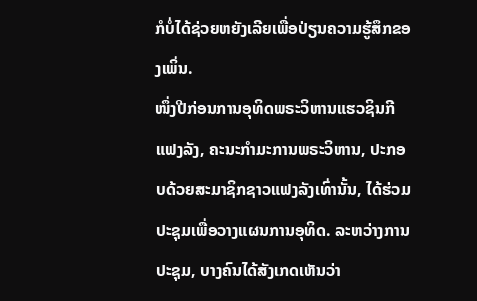ກໍບໍ່ໄດ້ຊ່ວຍຫຍັງເລີຍເພື່ອປ່ຽນຄວາມຮູ້ສຶກຂອງເພິ່ນ.
ໜຶ່ງປີກ່ອນການອຸທິດພຣະວິຫານແຮວຊິນກີ ແຟງລັງ, ຄະນະກຳມະການພຣະວິຫານ, ປະກອບດ້ວຍສະມາຊິກຊາວແຟງລັງເທົ່ານັ້ນ, ໄດ້ຮ່ວມປະຊຸມເພື່ອວາງແຜນການອຸທິດ. ລະຫວ່າງການປະຊຸມ, ບາງຄົນໄດ້ສັງເກດເຫັນວ່າ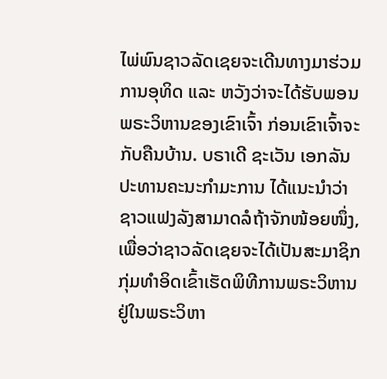ໄພ່ພົນຊາວລັດເຊຍຈະເດີນທາງມາຮ່ວມການອຸທິດ ແລະ ຫວັງວ່າຈະໄດ້ຮັບພອນພຣະວິຫານຂອງເຂົາເຈົ້າ ກ່ອນເຂົາເຈົ້າຈະກັບຄືນບ້ານ. ບຣາເດີ ຊະເວັນ ເອກລັນ ປະທານຄະນະກຳມະການ ໄດ້ແນະນຳວ່າ ຊາວແຟງລັງສາມາດລໍຖ້າຈັກໜ້ອຍໜຶ່ງ, ເພື່ອວ່າຊາວລັດເຊຍຈະໄດ້ເປັນສະມາຊິກກຸ່ມທຳອິດເຂົ້າເຮັດພິທີການພຣະວິຫານຢູ່ໃນພຣະວິຫາ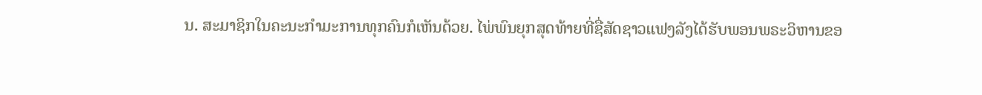ນ. ສະມາຊິກໃນຄະນະກຳມະການທຸກຄົນກໍເຫັນດ້ວຍ. ໄພ່ພົນຍຸກສຸດທ້າຍທີ່ຊື່ສັດຊາວແຟງລັງໄດ້ຮັບພອນພຣະວິຫານຂອ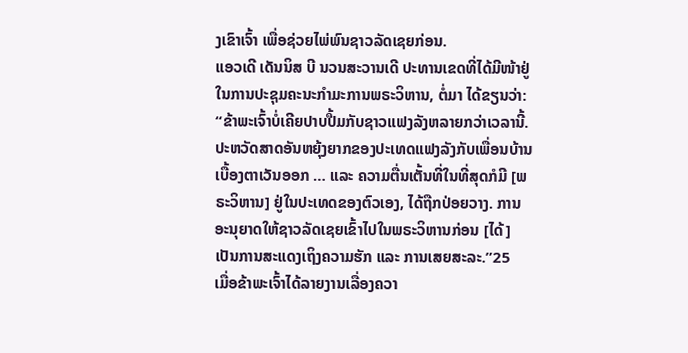ງເຂົາເຈົ້າ ເພື່ອຊ່ວຍໄພ່ພົນຊາວລັດເຊຍກ່ອນ.
ແອວເດີ ເດັນນິສ ບີ ນວນສະວານເດີ ປະທານເຂດທີ່ໄດ້ມີໜ້າຢູ່ໃນການປະຊຸມຄະນະກຳມະການພຣະວິຫານ, ຕໍ່ມາ ໄດ້ຂຽນວ່າ: “ຂ້າພະເຈົ້າບໍ່ເຄີຍປາບປື້ມກັບຊາວແຟງລັງຫລາຍກວ່າເວລານີ້. ປະຫວັດສາດອັນຫຍຸ້ງຍາກຂອງປະເທດແຟງລັງກັບເພື່ອນບ້ານເບື້ອງຕາເວັນອອກ … ແລະ ຄວາມຕື່ນເຕັ້ນທີ່ໃນທີ່ສຸດກໍມີ [ພຣະວິຫານ] ຢູ່ໃນປະເທດຂອງຕົວເອງ, ໄດ້ຖືກປ່ອຍວາງ. ການອະນຸຍາດໃຫ້ຊາວລັດເຊຍເຂົ້າໄປໃນພຣະວິຫານກ່ອນ [ໄດ້] ເປັນການສະແດງເຖິງຄວາມຮັກ ແລະ ການເສຍສະລະ.”25
ເມື່ອຂ້າພະເຈົ້າໄດ້ລາຍງານເລື່ອງຄວາ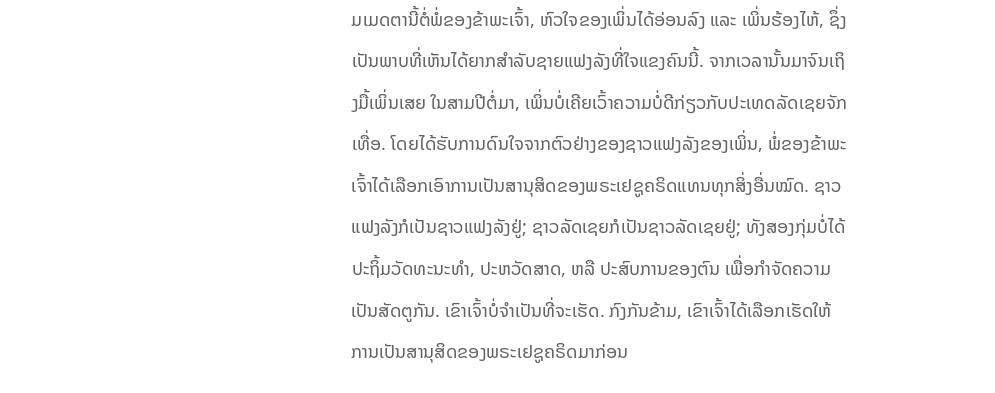ມເມດຕານີ້ຕໍ່ພໍ່ຂອງຂ້າພະເຈົ້າ, ຫົວໃຈຂອງເພິ່ນໄດ້ອ່ອນລົງ ແລະ ເພິ່ນຮ້ອງໄຫ້, ຊຶ່ງເປັນພາບທີ່ເຫັນໄດ້ຍາກສຳລັບຊາຍແຟງລັງທີ່ໃຈແຂງຄົນນີ້. ຈາກເວລານັ້ນມາຈົນເຖິງມື້ເພິ່ນເສຍ ໃນສາມປີຕໍ່ມາ, ເພິ່ນບໍ່ເຄີຍເວົ້າຄວາມບໍ່ດີກ່ຽວກັບປະເທດລັດເຊຍຈັກເທື່ອ. ໂດຍໄດ້ຮັບການດົນໃຈຈາກຕົວຢ່າງຂອງຊາວແຟງລັງຂອງເພິ່ນ, ພໍ່ຂອງຂ້າພະເຈົ້າໄດ້ເລືອກເອົາການເປັນສານຸສິດຂອງພຣະເຢຊູຄຣິດແທນທຸກສິ່ງອື່ນໝົດ. ຊາວແຟງລັງກໍເປັນຊາວແຟງລັງຢູ່; ຊາວລັດເຊຍກໍເປັນຊາວລັດເຊຍຢູ່; ທັງສອງກຸ່ມບໍ່ໄດ້ປະຖິ້ມວັດທະນະທຳ, ປະຫວັດສາດ, ຫລື ປະສົບການຂອງຕົນ ເພື່ອກຳຈັດຄວາມເປັນສັດຕູກັນ. ເຂົາເຈົ້າບໍ່ຈຳເປັນທີ່ຈະເຮັດ. ກົງກັນຂ້າມ, ເຂົາເຈົ້າໄດ້ເລືອກເຮັດໃຫ້ການເປັນສານຸສິດຂອງພຣະເຢຊູຄຣິດມາກ່ອນ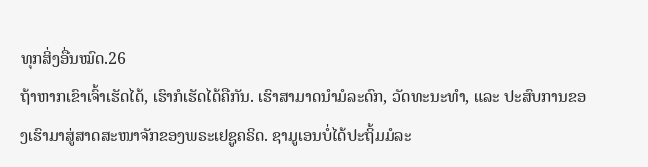ທຸກສິ່ງອື່ນໝົດ.26
ຖ້າຫາກເຂົາເຈົ້າເຮັດໄດ້, ເຮົາກໍເຮັດໄດ້ຄືກັນ. ເຮົາສາມາດນຳມໍລະດົກ, ວັດທະນະທຳ, ແລະ ປະສົບການຂອງເຮົາມາສູ່ສາດສະໜາຈັກຂອງພຣະເຢຊູຄຣິດ. ຊາມູເອນບໍ່ໄດ້ປະຖິ້ມມໍລະ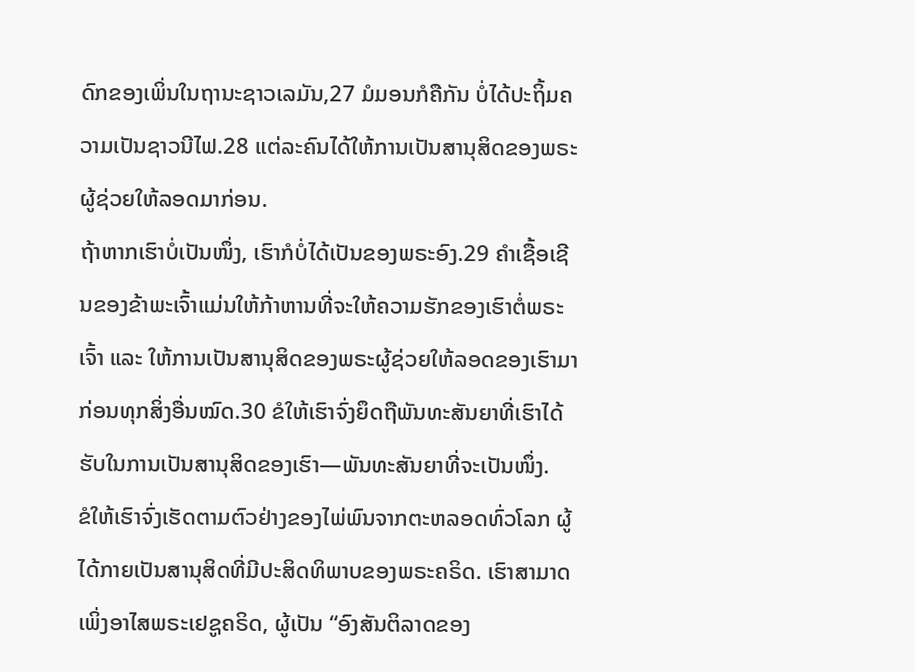ດົກຂອງເພິ່ນໃນຖານະຊາວເລມັນ,27 ມໍມອນກໍຄືກັນ ບໍ່ໄດ້ປະຖິ້ມຄວາມເປັນຊາວນີໄຟ.28 ແຕ່ລະຄົນໄດ້ໃຫ້ການເປັນສານຸສິດຂອງພຣະຜູ້ຊ່ວຍໃຫ້ລອດມາກ່ອນ.
ຖ້າຫາກເຮົາບໍ່ເປັນໜຶ່ງ, ເຮົາກໍບໍ່ໄດ້ເປັນຂອງພຣະອົງ.29 ຄຳເຊື້ອເຊີນຂອງຂ້າພະເຈົ້າແມ່ນໃຫ້ກ້າຫານທີ່ຈະໃຫ້ຄວາມຮັກຂອງເຮົາຕໍ່ພຣະເຈົ້າ ແລະ ໃຫ້ການເປັນສານຸສິດຂອງພຣະຜູ້ຊ່ວຍໃຫ້ລອດຂອງເຮົາມາກ່ອນທຸກສິ່ງອື່ນໝົດ.30 ຂໍໃຫ້ເຮົາຈົ່ງຍຶດຖືພັນທະສັນຍາທີ່ເຮົາໄດ້ຮັບໃນການເປັນສານຸສິດຂອງເຮົາ—ພັນທະສັນຍາທີ່ຈະເປັນໜຶ່ງ.
ຂໍໃຫ້ເຮົາຈົ່ງເຮັດຕາມຕົວຢ່າງຂອງໄພ່ພົນຈາກຕະຫລອດທົ່ວໂລກ ຜູ້ໄດ້ກາຍເປັນສານຸສິດທີ່ມີປະສິດທິພາບຂອງພຣະຄຣິດ. ເຮົາສາມາດເພິ່ງອາໄສພຣະເຢຊູຄຣິດ, ຜູ້ເປັນ “ອົງສັນຕິລາດຂອງ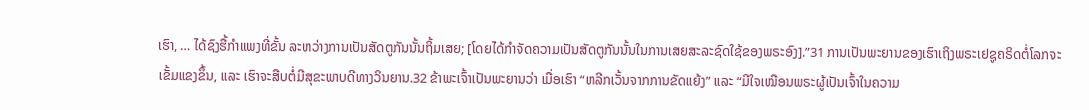ເຮົາ, … ໄດ້ຊົງຮື້ກຳແພງທີ່ຂັ້ນ ລະຫວ່າງການເປັນສັດຕູກັນນັ້ນຖິ້ມເສຍ; [ໂດຍໄດ້ກຳຈັດຄວາມເປັນສັດຕູກັນນັ້ນໃນການເສຍສະລະຊົດໃຊ້ຂອງພຣະອົງ].”31 ການເປັນພະຍານຂອງເຮົາເຖິງພຣະເຢຊູຄຣິດຕໍ່ໂລກຈະເຂັ້ມແຂງຂຶ້ນ, ແລະ ເຮົາຈະສືບຕໍ່ມີສຸຂະພາບດີທາງວິນຍານ.32 ຂ້າພະເຈົ້າເປັນພະຍານວ່າ ເມື່ອເຮົາ “ຫລີກເວັ້ນຈາກການຂັດແຍ້ງ” ແລະ “ມີໃຈເໝືອນພຣະຜູ້ເປັນເຈົ້າໃນຄວາມ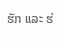ຮັກ ແລະ ຮ່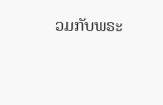ວມກັບພຣະ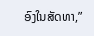ອົງໃນສັດທາ,”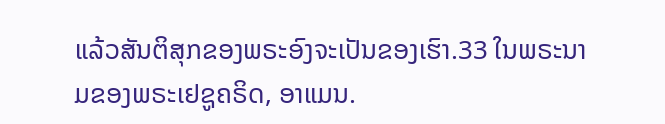ແລ້ວສັນຕິສຸກຂອງພຣະອົງຈະເປັນຂອງເຮົາ.33 ໃນພຣະນາມຂອງພຣະເຢຊູຄຣິດ, ອາແມນ.